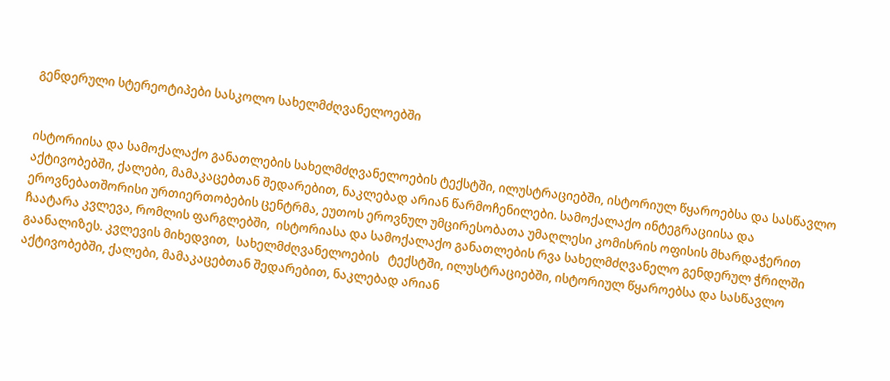გენდერული სტერეოტიპები სასკოლო სახელმძღვანელოებში


ისტორიისა და სამოქალაქო განათლების სახელმძღვანელოების ტექსტში, ილუსტრაციებში, ისტორიულ წყაროებსა და სასწავლო აქტივობებში, ქალები, მამაკაცებთან შედარებით, ნაკლებად არიან წარმოჩენილები. სამოქალაქო ინტეგრაციისა და ეროვნებათშორისი ურთიერთობების ცენტრმა, ეუთოს ეროვნულ უმცირესობათა უმაღლესი კომისრის ოფისის მხარდაჭერით  ჩაატარა კვლევა, რომლის ფარგლებში,  ისტორიასა და სამოქალაქო განათლების რვა სახელმძღვანელო გენდერულ ჭრილში გაანალიზეს. კვლევის მიხედვით,  სახელმძღვანელოების   ტექსტში, ილუსტრაციებში, ისტორიულ წყაროებსა და სასწავლო აქტივობებში, ქალები, მამაკაცებთან შედარებით, ნაკლებად არიან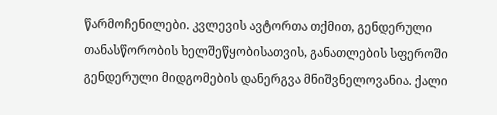წარმოჩენილები. კვლევის ავტორთა თქმით, გენდერული თანასწორობის ხელშეწყობისათვის, განათლების სფეროში გენდერული მიდგომების დანერგვა მნიშვნელოვანია. ქალი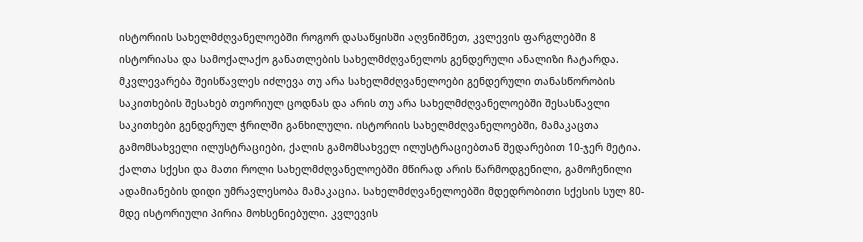ისტორიის სახელმძღვანელოებში როგორ დასაწყისში აღვნიშნეთ, კვლევის ფარგლებში 8 ისტორიასა და სამოქალაქო განათლების სახელმძღვანელოს გენდერული ანალიზი ჩატარდა. მკვლევარება შეისწავლეს იძლევა თუ არა სახელმძღვანელოები გენდერული თანასწორობის საკითხების შესახებ თეორიულ ცოდნას და არის თუ არა სახელმძღვანელოებში შესასწავლი საკითხები გენდერულ ჭრილში განხილული. ისტორიის სახელმძღვანელოებში, მამაკაცთა გამომსახველი ილუსტრაციები, ქალის გამომსახველ ილუსტრაციებთან შედარებით 10-ჯერ მეტია. ქალთა სქესი და მათი როლი სახელმძღვანელოებში მწირად არის წარმოდგენილი, გამოჩენილი ადამიანების დიდი უმრავლესობა მამაკაცია. სახელმძღვანელოებში მდედრობითი სქესის სულ 80-მდე ისტორიული პირია მოხსენიებული. კვლევის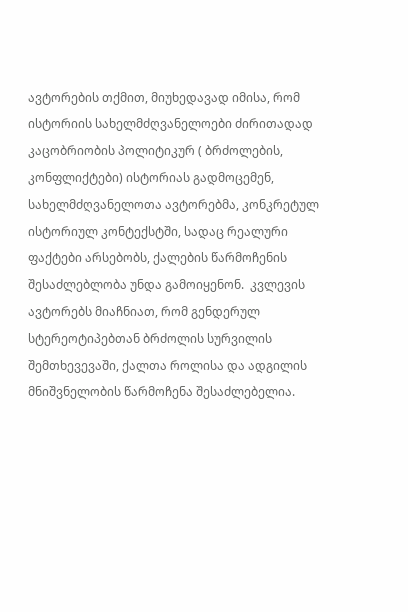ავტორების თქმით, მიუხედავად იმისა, რომ ისტორიის სახელმძღვანელოები ძირითადად კაცობრიობის პოლიტიკურ ( ბრძოლების, კონფლიქტები) ისტორიას გადმოცემენ, სახელმძღვანელოთა ავტორებმა, კონკრეტულ ისტორიულ კონტექსტში, სადაც რეალური ფაქტები არსებობს, ქალების წარმოჩენის შესაძლებლობა უნდა გამოიყენონ.  კვლევის ავტორებს მიაჩნიათ, რომ გენდერულ სტერეოტიპებთან ბრძოლის სურვილის შემთხევევაში, ქალთა როლისა და ადგილის მნიშვნელობის წარმოჩენა შესაძლებელია.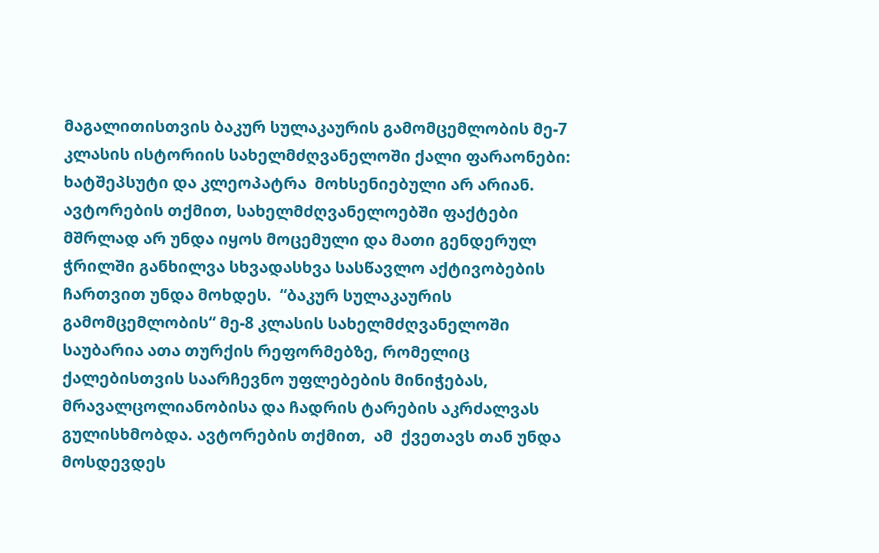მაგალითისთვის ბაკურ სულაკაურის გამომცემლობის მე-7 კლასის ისტორიის სახელმძღვანელოში ქალი ფარაონები: ხატშეპსუტი და კლეოპატრა  მოხსენიებული არ არიან. ავტორების თქმით, სახელმძღვანელოებში ფაქტები მშრლად არ უნდა იყოს მოცემული და მათი გენდერულ ჭრილში განხილვა სხვადასხვა სასწავლო აქტივობების ჩართვით უნდა მოხდეს.  “ბაკურ სულაკაურის გამომცემლობის“ მე-8 კლასის სახელმძღვანელოში საუბარია ათა თურქის რეფორმებზე, რომელიც ქალებისთვის საარჩევნო უფლებების მინიჭებას, მრავალცოლიანობისა და ჩადრის ტარების აკრძალვას გულისხმობდა. ავტორების თქმით,  ამ  ქვეთავს თან უნდა მოსდევდეს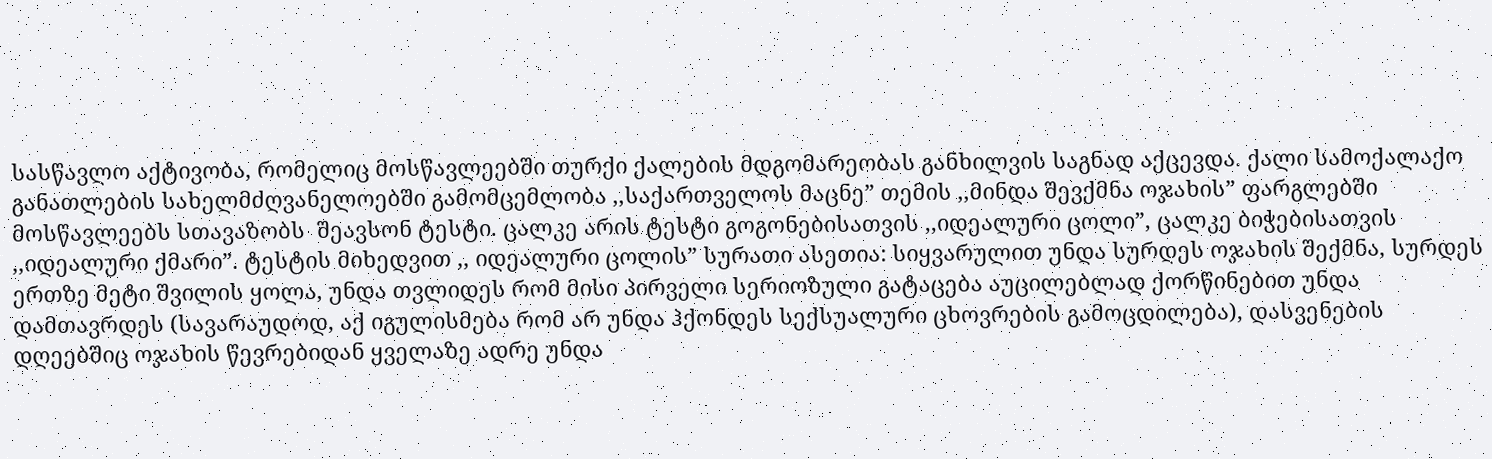სასწავლო აქტივობა, რომელიც მოსწავლეებში თურქი ქალების მდგომარეობას განხილვის საგნად აქცევდა. ქალი სამოქალაქო განათლების სახელმძღვანელოებში გამომცემლობა ,,საქართველოს მაცნე” თემის ,,მინდა შევქმნა ოჯახის” ფარგლებში მოსწავლეებს სთავაზობს  შეავსონ ტესტი. ცალკე არის ტესტი გოგონებისათვის ,,იდეალური ცოლი”, ცალკე ბიჭებისათვის ,,იდეალური ქმარი”. ტესტის მიხედვით ,, იდეალური ცოლის” სურათი ასეთია: სიყვარულით უნდა სურდეს ოჯახის შექმნა, სურდეს ერთზე მეტი შვილის ყოლა, უნდა თვლიდეს რომ მისი პირველი სერიოზული გატაცება აუცილებლად ქორწინებით უნდა დამთავრდეს (სავარაუდოდ, აქ იგულისმება რომ არ უნდა ჰქონდეს სექსუალური ცხოვრების გამოცდილება), დასვენების დღეებშიც ოჯახის წევრებიდან ყველაზე ადრე უნდა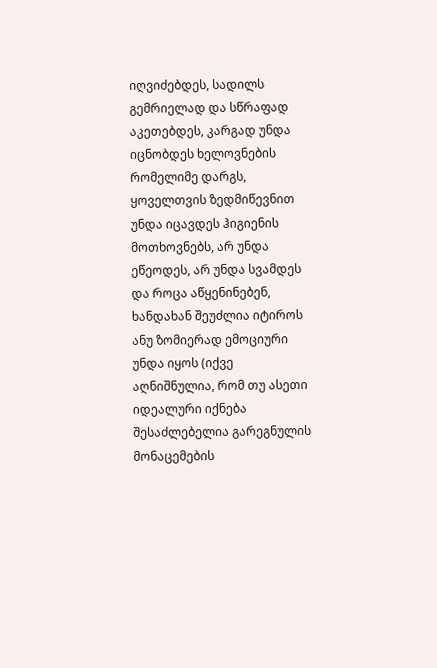იღვიძებდეს, სადილს გემრიელად და სწრაფად აკეთებდეს, კარგად უნდა იცნობდეს ხელოვნების რომელიმე დარგს, ყოველთვის ზედმიწევნით უნდა იცავდეს ჰიგიენის მოთხოვნებს, არ უნდა ეწეოდეს, არ უნდა სვამდეს და როცა აწყენინებენ, ხანდახან შეუძლია იტიროს ანუ ზომიერად ემოციური უნდა იყოს (იქვე აღნიშნულია, რომ თუ ასეთი იდეალური იქნება შესაძლებელია გარეგნულის მონაცემების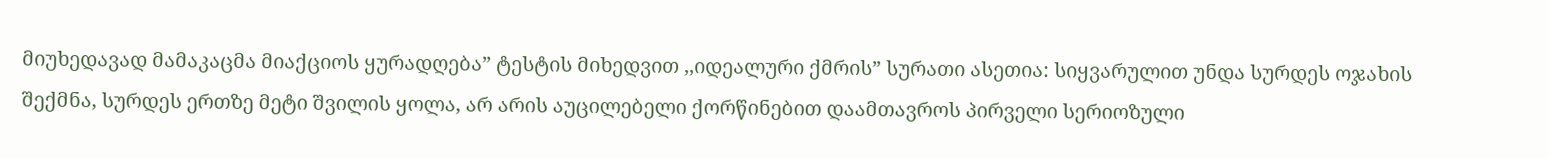მიუხედავად მამაკაცმა მიაქციოს ყურადღება” ტესტის მიხედვით ,,იდეალური ქმრის” სურათი ასეთია: სიყვარულით უნდა სურდეს ოჯახის შექმნა, სურდეს ერთზე მეტი შვილის ყოლა, არ არის აუცილებელი ქორწინებით დაამთავროს პირველი სერიოზული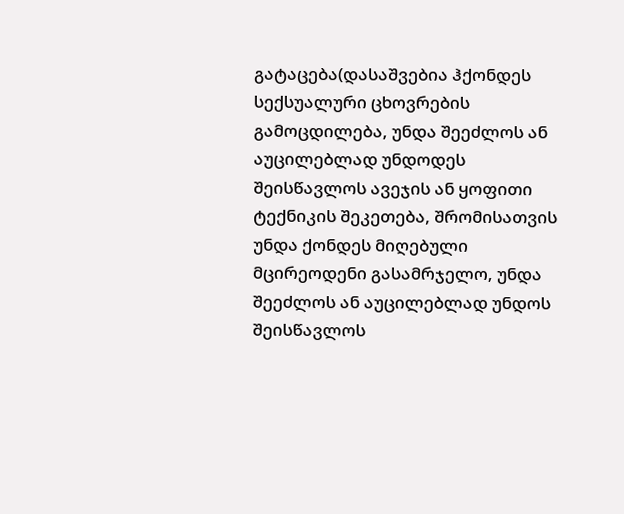გატაცება(დასაშვებია ჰქონდეს სექსუალური ცხოვრების გამოცდილება, უნდა შეეძლოს ან აუცილებლად უნდოდეს შეისწავლოს ავეჯის ან ყოფითი ტექნიკის შეკეთება, შრომისათვის უნდა ქონდეს მიღებული მცირეოდენი გასამრჯელო, უნდა შეეძლოს ან აუცილებლად უნდოს შეისწავლოს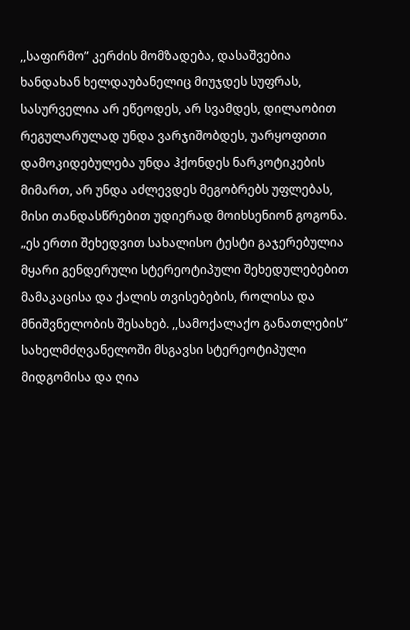,,საფირმო” კერძის მომზადება, დასაშვებია ხანდახან ხელდაუბანელიც მიუჯდეს სუფრას, სასურველია არ ეწეოდეს, არ სვამდეს, დილაობით რეგულარულად უნდა ვარჯიშობდეს, უარყოფითი დამოკიდებულება უნდა ჰქონდეს ნარკოტიკების მიმართ, არ უნდა აძლევდეს მეგობრებს უფლებას, მისი თანდასწრებით უდიერად მოიხსენიონ გოგონა. „ეს ერთი შეხედვით სახალისო ტესტი გაჯერებულია მყარი გენდერული სტერეოტიპული შეხედულებებით მამაკაცისა და ქალის თვისებების, როლისა და მნიშვნელობის შესახებ. ,,სამოქალაქო განათლების” სახელმძღვანელოში მსგავსი სტერეოტიპული მიდგომისა და ღია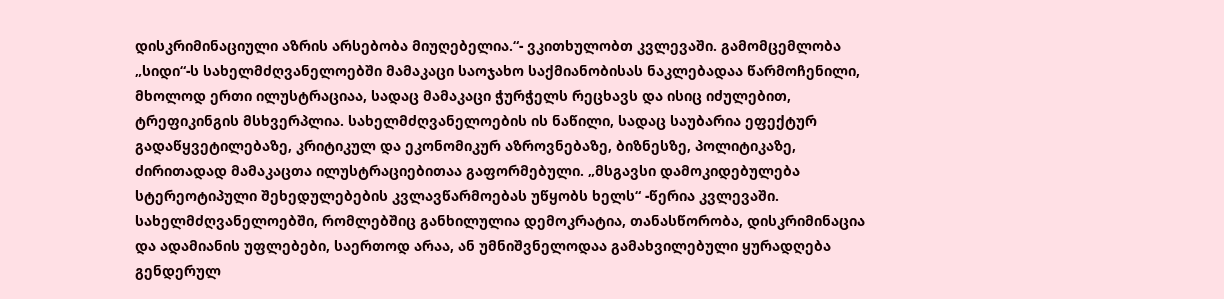დისკრიმინაციული აზრის არსებობა მიუღებელია.“- ვკითხულობთ კვლევაში. გამომცემლობა „სიდი“-ს სახელმძღვანელოებში მამაკაცი საოჯახო საქმიანობისას ნაკლებადაა წარმოჩენილი, მხოლოდ ერთი ილუსტრაციაა, სადაც მამაკაცი ჭურჭელს რეცხავს და ისიც იძულებით, ტრეფიკინგის მსხვერპლია. სახელმძღვანელოების ის ნაწილი, სადაც საუბარია ეფექტურ გადაწყვეტილებაზე, კრიტიკულ და ეკონომიკურ აზროვნებაზე, ბიზნესზე, პოლიტიკაზე, ძირითადად მამაკაცთა ილუსტრაციებითაა გაფორმებული. „მსგავსი დამოკიდებულება სტერეოტიპული შეხედულებების კვლავწარმოებას უწყობს ხელს“ -წერია კვლევაში. სახელმძღვანელოებში, რომლებშიც განხილულია დემოკრატია, თანასწორობა, დისკრიმინაცია და ადამიანის უფლებები, საერთოდ არაა, ან უმნიშვნელოდაა გამახვილებული ყურადღება გენდერულ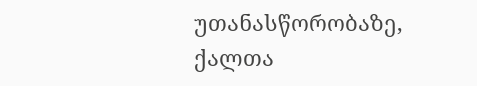უთანასწორობაზე, ქალთა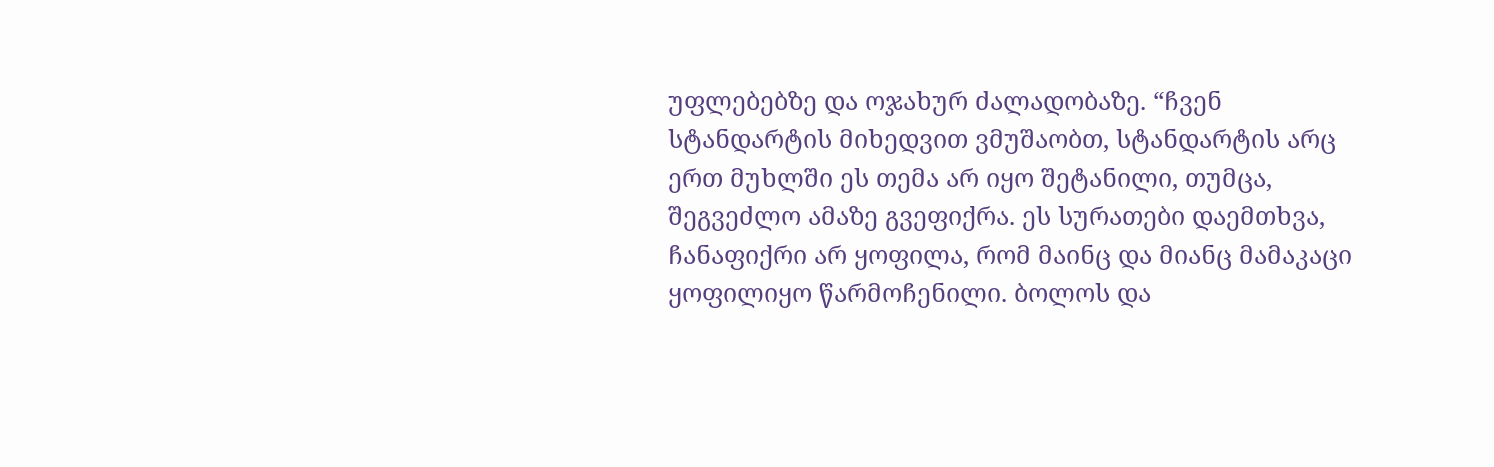უფლებებზე და ოჯახურ ძალადობაზე. “ჩვენ სტანდარტის მიხედვით ვმუშაობთ, სტანდარტის არც ერთ მუხლში ეს თემა არ იყო შეტანილი, თუმცა, შეგვეძლო ამაზე გვეფიქრა. ეს სურათები დაემთხვა, ჩანაფიქრი არ ყოფილა, რომ მაინც და მიანც მამაკაცი ყოფილიყო წარმოჩენილი. ბოლოს და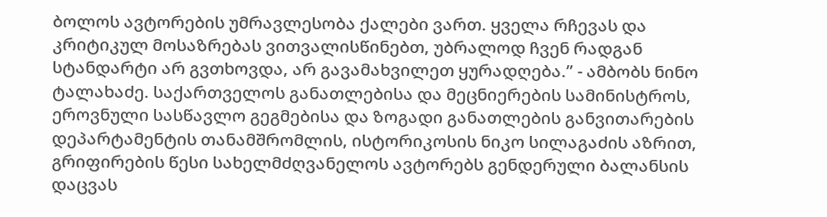ბოლოს ავტორების უმრავლესობა ქალები ვართ. ყველა რჩევას და კრიტიკულ მოსაზრებას ვითვალისწინებთ, უბრალოდ ჩვენ რადგან სტანდარტი არ გვთხოვდა, არ გავამახვილეთ ყურადღება.” - ამბობს ნინო ტალახაძე. საქართველოს განათლებისა და მეცნიერების სამინისტროს, ეროვნული სასწავლო გეგმებისა და ზოგადი განათლების განვითარების დეპარტამენტის თანამშრომლის, ისტორიკოსის ნიკო სილაგაძის აზრით, გრიფირების წესი სახელმძღვანელოს ავტორებს გენდერული ბალანსის დაცვას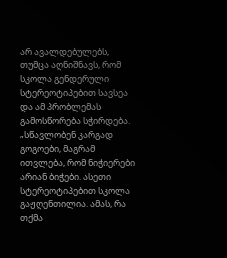არ ავალდებულებს, თუმცა აღნიშნავს, რომ სკოლა გენდერული სტერეოტიპებით სავსეა და ამ პრობლემას გამოსწორება სჭირდება. „სწავლობენ კარგად გოგოები, მაგრამ ითვლება, რომ ნიჭიერები არიან ბიჭები. ასეთი სტერეოტიპებით სკოლა გაჟღენთილია. ამას, რა თქმა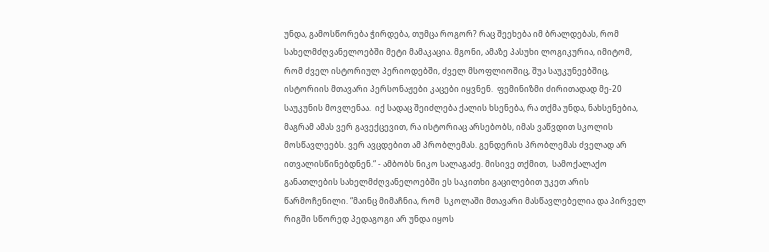უნდა, გამოსწორება ჭირდება, თუმცა როგორ? რაც შეეხება იმ ბრალდებას, რომ სახელმძღვანელოებში მეტი მამაკაცია. მგონი, ამაზე პასუხი ლოგიკურია, იმიტომ, რომ ძველ ისტორიულ პერიოდებში, ძველ მსოფლიოშიც, შუა საუკუნეებშიც, ისტორიის მთავარი პერსონაჟები კაცები იყვნენ.  ფემინიზმი ძირითადად მე-20 საუკუნის მოვლენაა.  იქ სადაც შეიძლება ქალის ხსენება, რა თქმა უნდა, ნახსენებია, მაგრამ ამას ვერ გავექცევით, რა ისტორიაც არსებობს, იმას ვაწვდით სკოლის მოსწავლეებს. ვერ ავცდებით ამ პრობლემას. გენდერის პრობლემას ძველად არ ითვალისწინებდნენ.“ - ამბობს ნიკო სალაგაძე. მისივე თქმით,  სამოქალაქო განათლების სახელმძღვანელოებში ეს საკითხი გაცილებით უკეთ არის წარმოჩენილი. “მაინც მიმაჩნია, რომ  სკოლაში მთავარი მასწავლებელია და პირველ რიგში სწორედ პედაგოგი არ უნდა იყოს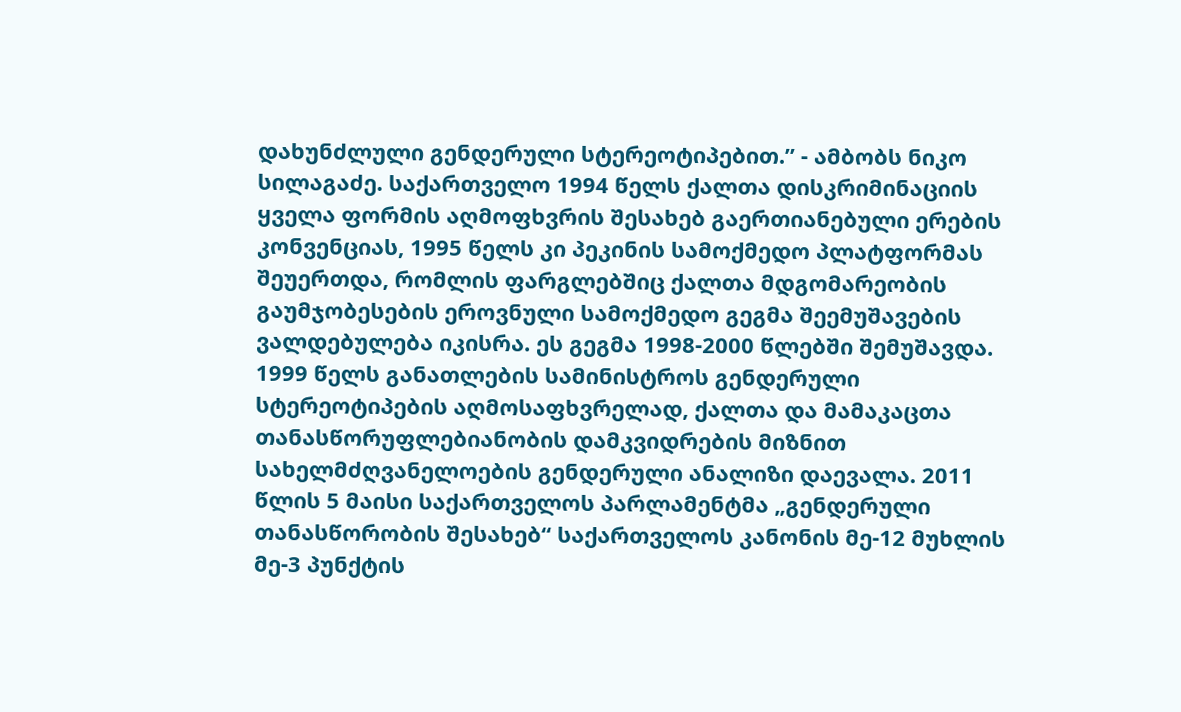დახუნძლული გენდერული სტერეოტიპებით.” - ამბობს ნიკო სილაგაძე. საქართველო 1994 წელს ქალთა დისკრიმინაციის ყველა ფორმის აღმოფხვრის შესახებ გაერთიანებული ერების კონვენციას, 1995 წელს კი პეკინის სამოქმედო პლატფორმას შეუერთდა, რომლის ფარგლებშიც ქალთა მდგომარეობის გაუმჯობესების ეროვნული სამოქმედო გეგმა შეემუშავების ვალდებულება იკისრა. ეს გეგმა 1998-2000 წლებში შემუშავდა. 1999 წელს განათლების სამინისტროს გენდერული სტერეოტიპების აღმოსაფხვრელად, ქალთა და მამაკაცთა თანასწორუფლებიანობის დამკვიდრების მიზნით სახელმძღვანელოების გენდერული ანალიზი დაევალა. 2011 წლის 5 მაისი საქართველოს პარლამენტმა „გენდერული თანასწორობის შესახებ“ საქართველოს კანონის მე-12 მუხლის მე-3 პუნქტის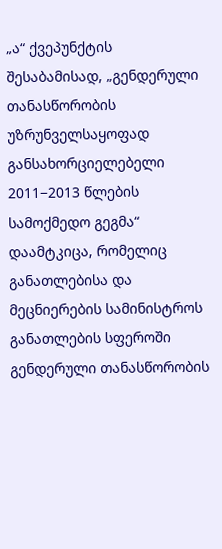„ა“ ქვეპუნქტის შესაბამისად, „გენდერული თანასწორობის უზრუნველსაყოფად განსახორციელებელი 2011−2013 წლების სამოქმედო გეგმა“ დაამტკიცა, რომელიც განათლებისა და მეცნიერების სამინისტროს განათლების სფეროში გენდერული თანასწორობის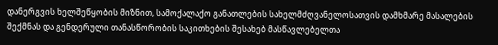დანერგვის ხელშეწყობის მიზნით, სამოქალაქო განათლების სახელმძღვანელოსათვის დამხმარე მასალების შექმნას და გენდერული თანასწორობის საკითხების შესახებ მასწავლებელთა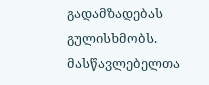გადამზადებას გულისხმობს. მასწავლებელთა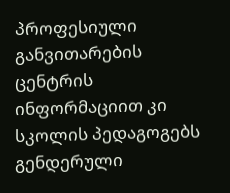პროფესიული განვითარების ცენტრის ინფორმაციით კი სკოლის პედაგოგებს გენდერული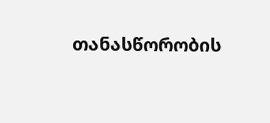თანასწორობის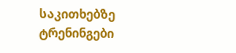საკითხებზე ტრენინგები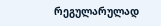რეგულარულად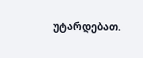უტარდებათ.